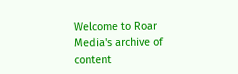Welcome to Roar Media's archive of content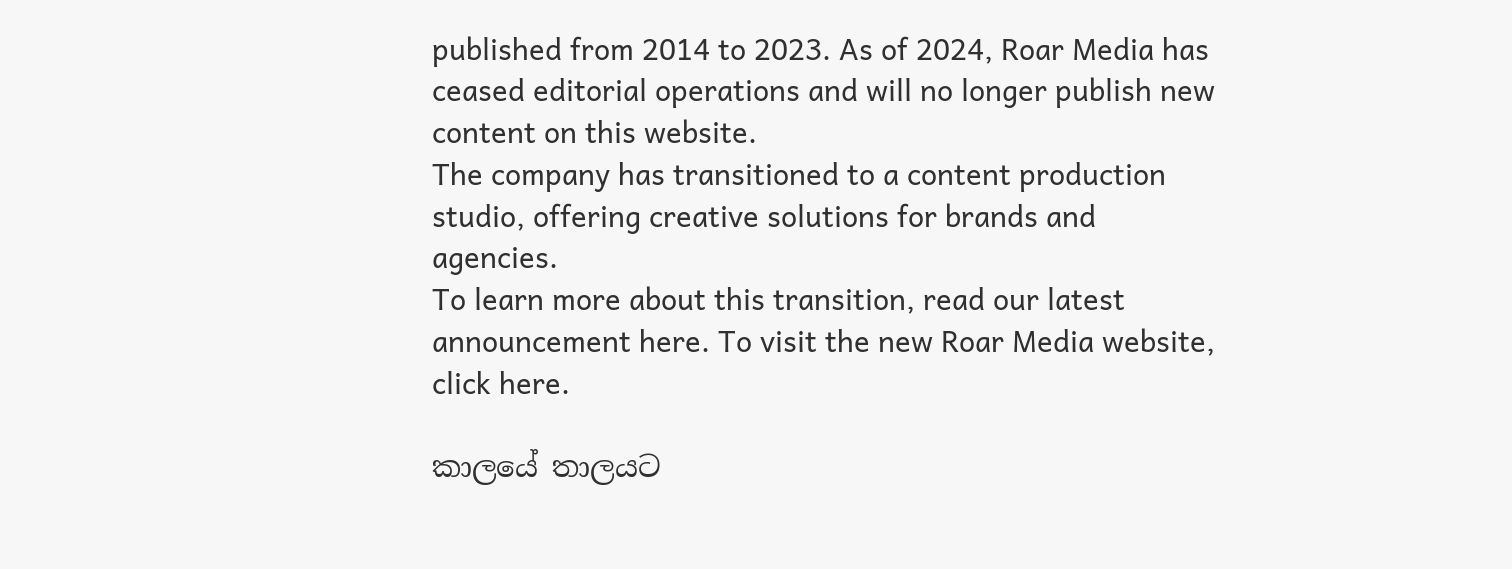published from 2014 to 2023. As of 2024, Roar Media has ceased editorial operations and will no longer publish new content on this website.
The company has transitioned to a content production studio, offering creative solutions for brands and agencies.
To learn more about this transition, read our latest announcement here. To visit the new Roar Media website, click here.

කාලයේ තාලයට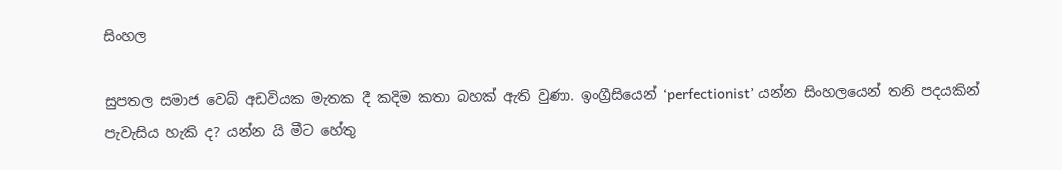සිංහල

සුපතල සමාජ වෙබ් අඩවියක මැතක දී කදිම කතා බහක් ඇති වුණා. ඉංග්‍රීසියෙන් ‘perfectionist’ යන්න සිංහලයෙන් තනි පදයකින් පැවැසිය හැකි ද? යන්න යි මීට හේතු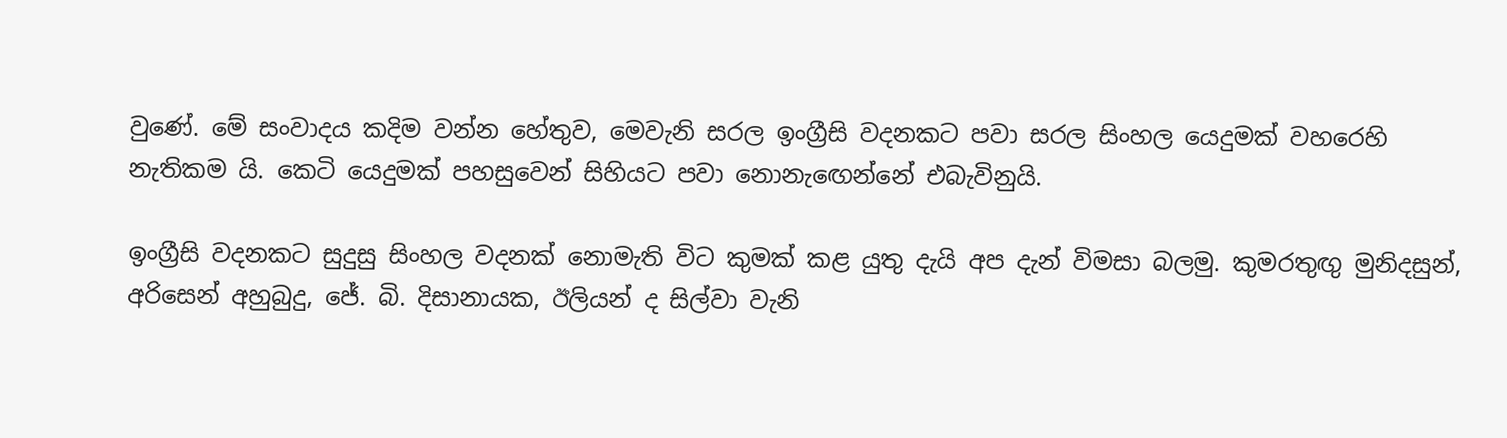වුණේ. මේ සංවාදය කදිම වන්න හේතුව, මෙවැනි සරල ඉංග්‍රීසි වදනකට පවා සරල සිංහල යෙදුමක් වහරෙහි නැතිකම යි. කෙටි යෙදුමක් පහසුවෙන් සිහියට පවා නොනැඟෙන්නේ එබැවිනුයි.

ඉංග්‍රීසි වදනකට සුදුසු සිංහල වදනක් නොමැති විට කුමක් කළ යුතු දැයි අප දැන් විමසා බලමු. කුමරතුඟු මුනිදසුන්, අරිසෙන් අහුබුදු, ජේ. බි. දිසානායක, ඊලියන් ද සිල්වා වැනි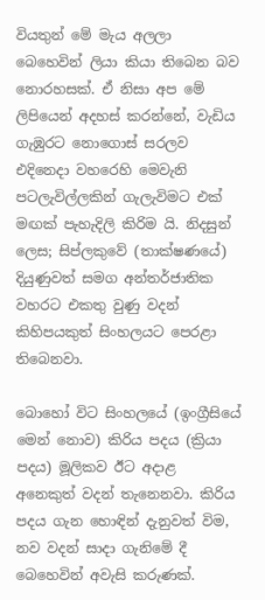වියතුන් මේ මැය අලලා බෙහෙවින් ලියා කියා තිබෙන බව නොරහසක්. ඒ නිසා අප මේ ලිපියෙන් අදහස් කරන්නේ, වැඩිය ගැඹුරට නොගොස් සරලව එදිනෙදා වහරෙහි මෙවැනි පටලැවිල්ලකින් ගැලැවිමට එක් මඟක් පැහැදිලි කිරිම යි. නිදසුන් ලෙස; සිප්ලකුවේ (තාක්ෂණයේ) දියුණුවත් සමග අන්තර්ජාතික වහරට එකතු වුණු වදන් කිහිපයකුත් සිංහලයට පෙරළා තිබෙනවා.

බොහෝ විට සිංහලයේ (ඉංග්‍රීසියේ මෙන් නොව) කිරිය පදය (ක්‍රියා පදය) මූලිකව ඊට අදාළ අනෙකුත් වදන් තැනෙනවා. කිරිය පදය ගැන හොඳින් දැනුවත් විම, නව වදන් සාදා ගැනිමේ දී බෙහෙවින් අවැසි කරුණක්.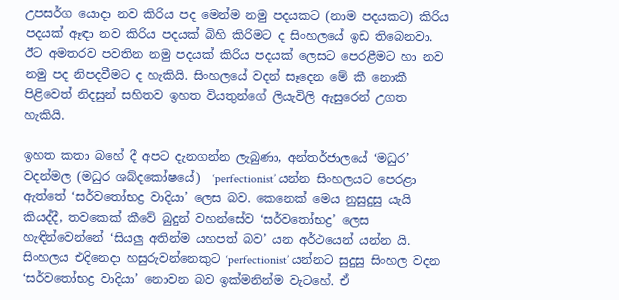උපසර්ග යොදා නව කිරිය පද මෙන්ම නමු පදයකට (නාම පදයකට) කිරිය පදයක් ඈඳා නව කිරිය පදයක් බිහි කිරිමට ද සිංහලයේ ඉඩ තිබෙනවා. ඊට අමතරව පවතින නමු පදයක් කිරිය පදයක් ලෙසට පෙරළීමට හා නව නමු පද නිපදවීමට ද හැකියි. සිංහලයේ වදන් සෑදෙන මේ කී නොකී පිළිවෙත් නිදසුන් සහිතව ඉහත වියතුන්ගේ ලියැවිලි ඇසුරෙන් උගත හැකියි.

ඉහත කතා බහේ දී අපට දැනගන්න ලැබුණා, අන්තර්ජාලයේ ‘මධුර’ වදන්මල (මධුර ශබ්දකෝෂයේ)  ‘perfectionist’ යන්න සිංහලයට පෙරළා ඇත්තේ ‘සර්වතෝභද්‍ර වාදියා’ ලෙස බව. කෙනෙක් මෙය නුසුදුසු යැයි කියද්දී, තවකෙක් කීවේ බුදුන් වහන්සේව ‘සර්වතෝභද්‍ර’ ලෙස හැඳින්වෙන්නේ ‘සියලු අතින්ම යහපත් බව’ යන අර්ථයෙන් යන්න යි. සිංහලය එදිනෙදා හසුරුවන්නෙකුට ‘perfectionist’ යන්නට සුදුසු සිංහල වදන ‘සර්වතෝභද්‍ර වාදියා’ නොවන බව ඉක්මනින්ම වැටහේ. ඒ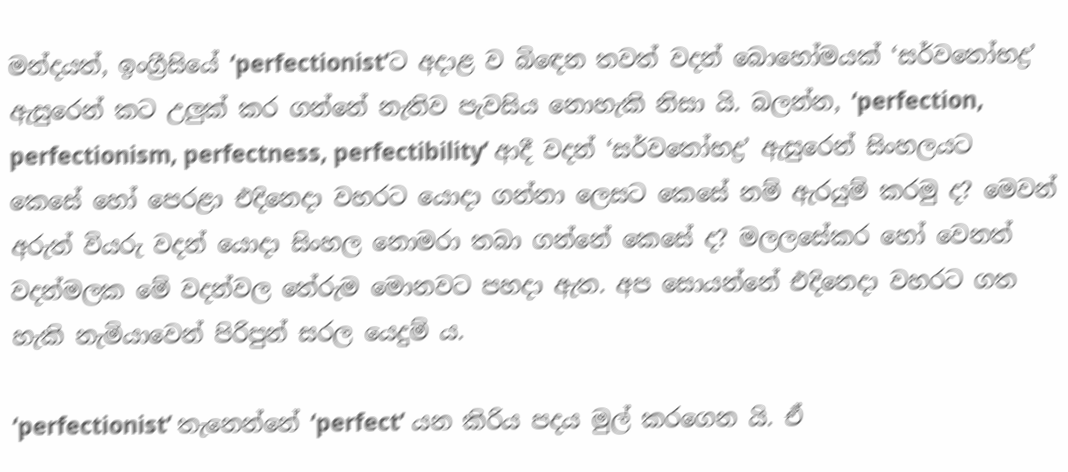මන්දයත්, ඉංග්‍රීසියේ ‘perfectionist’ට අදාළ ව බිඳෙන තවත් වදන් බොහෝමයක් ‘සර්වතෝභද්‍ර’ ඇසුරෙන් කට උලුක් කර ගන්නේ නැතිව පැවසිය නොහැකි නිසා යි. බලන්න, ‘perfection, perfectionism, perfectness, perfectibility’ ආදී වදන් ‘සර්වතෝභද්‍ර’ ඇසුරෙන් සිංහලයට කෙසේ හෝ පෙරළා එදිනෙදා වහරට යොදා ගන්නා ලෙසට කෙසේ නම් ඇරයුම් කරමු ද? මෙවන් අරුත් වියරු වදන් යොදා සිංහල නොමරා තබා ගන්නේ කෙසේ ද? මලලසේකර හෝ වෙනත් වදන්මලක මේ වදන්වල තේරුම මොනවට පහදා ඇත. අප සොයන්නේ එදිනෙදා වහරට ගත හැකි නැමියාවෙන් පිරිපුන් සරල යෙදුම් ය.

‘perfectionist’ තැනෙන්නේ ‘perfect’ යන කිරිය පදය මුල් කරගෙන යි. ඒ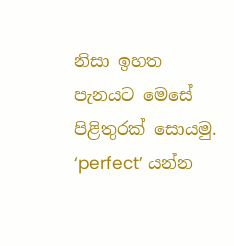නිසා ඉහත පැනයට මෙසේ පිළිතුරක් සොයමු. ‘perfect’ යන්න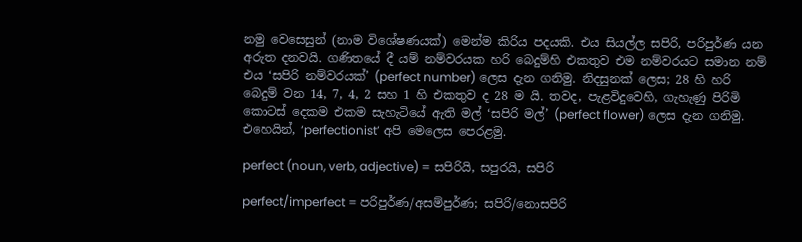නමු වෙසෙසුන් (නාම විශේෂණයක්) මෙන්ම කිරිය පදයකි. එය සියල්ල සපිරි, පරිපුර්ණ යන අරුත දනවයි. ගණිතයේ දී යම් නම්වරයක හරි බෙදුම්හි එකතුව එම නම්වරයට සමාන නම් එය ‘සපිරි නම්වරයක්’ (perfect number) ලෙස දැන ගනිමු. නිදසුනක් ලෙස; 28 හි හරි බෙදුම් වන 14, 7, 4, 2 සහ 1 හි එකතුව ද 28 ම යි. තවද, පැළවිදුවෙහි, ගැහැණු පිරිමි කොටස් දෙකම එකම සැහැටියේ ඇති මල් ‘සපිරි මල්’ (perfect flower) ලෙස දැන ගනිමු. එහෙයින්, ‘perfectionist’ අපි මෙලෙස පෙරළමු.

perfect (noun, verb, adjective) = සපිරියි, සපුරයි, සපිරි

perfect/imperfect = පරිපුර්ණ/අසම්පුර්ණ; සපිරි/නොසපිරි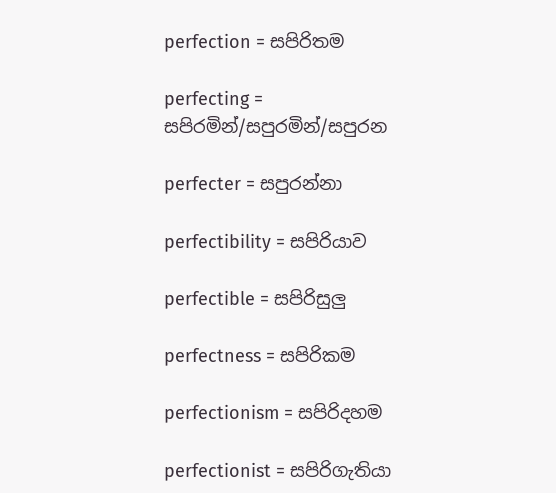perfection = සපිරිතම

perfecting = සපිරමින්/සපුරමින්/සපුරන

perfecter = සපුරන්නා

perfectibility = සපිරියාව

perfectible = සපිරිසුලු

perfectness = සපිරිකම

perfectionism = සපිරිදහම

perfectionist = සපිරිගැතියා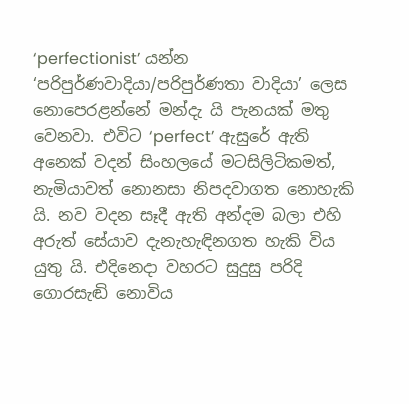‘perfectionist’ යන්න ‘පරිපුර්ණවාදියා/පරිපුර්ණතා වාදියා’ ලෙස නොපෙරළන්නේ මන්දැ යි පැනයක් මතු වෙනවා. එවිට ‘perfect’ ඇසුරේ ඇති අනෙක් වදන් සිංහලයේ මටසිලිටිකමත්, නැමියාවත් නොනසා නිපදවාගත නොහැකි යි. නව වදන සෑදී ඇති අන්දම බලා එහි අරුත් සේයාව දැනැහැඳිනගත හැකි විය යුතු යි. එදිනෙදා වහරට සුදුසු පරිදි ගොරසැඬි නොවිය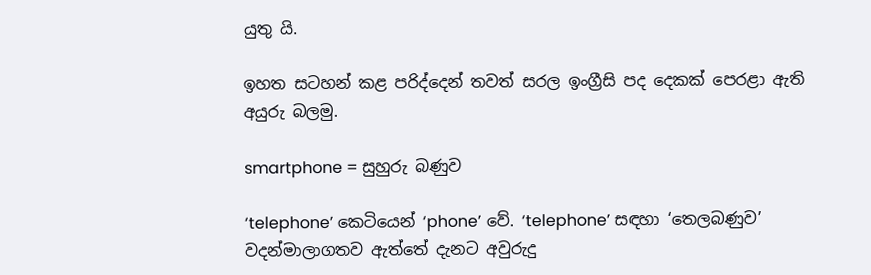යුතු යි.

ඉහත සටහන් කළ පරිද්දෙන් තවත් සරල ඉංග්‍රීසි පද දෙකක් පෙරළා ඇති අයුරු බලමු.

smartphone = සුහුරු බණුව

‘telephone’ කෙටියෙන් ‘phone’ වේ. ‘telephone’ සඳහා ‘තෙලබණුව’ වදන්මාලාගතව ඇත්තේ දැනට අවුරුදු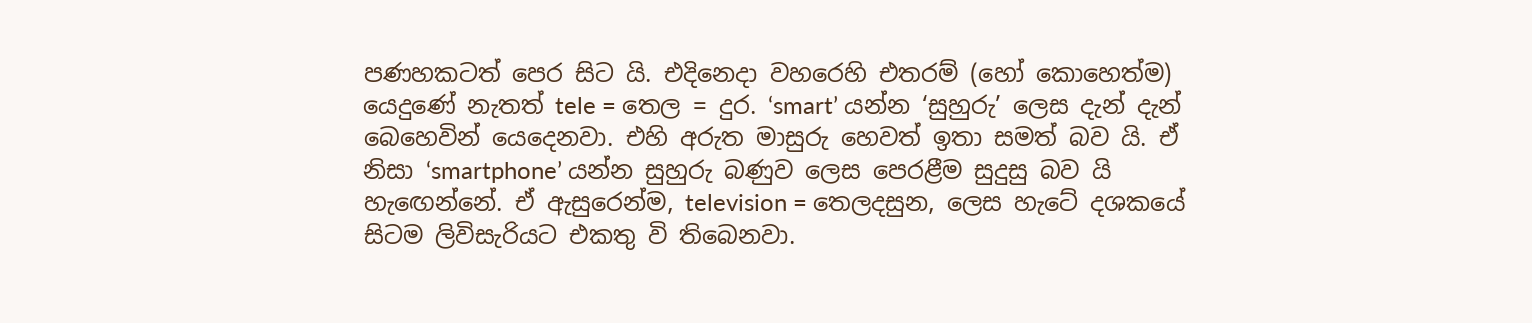පණහකටත් පෙර සිට යි. එදිනෙදා වහරෙහි එතරම් (හෝ කොහෙත්ම) යෙදුණේ නැතත් tele = තෙල = දුර. ‘smart’ යන්න ‘සුහුරු’ ලෙස දැන් දැන් බෙහෙවින් යෙදෙනවා. එහි අරුත මාසුරු හෙවත් ඉතා සමත් බව යි. ඒ නිසා ‘smartphone’ යන්න සුහුරු බණුව ලෙස පෙරළීම සුදුසු බව යි හැඟෙන්නේ. ඒ ඇසුරෙන්ම, television = තෙලදසුන, ලෙස හැටේ දශකයේ සිටම ලිවිසැරියට එකතු වි තිබෙනවා.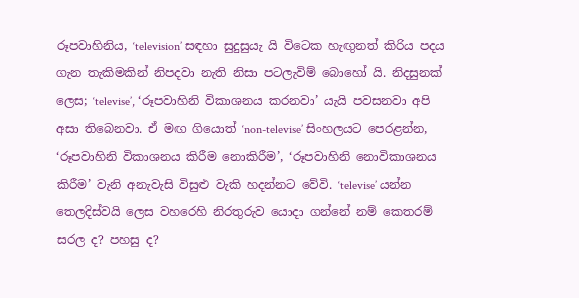රූපවාහිනිය, ‘television’ සඳහා සුදුසුයැ යි විටෙක හැඟුනත් කිරිය පදය ගැන තැකිමකින් නිපදවා නැති නිසා පටලැවිම් බොහෝ යි. නිදසුනක් ලෙස; ‘televise’, ‘රූපවාහිනි විකාශනය කරනවා’ යැයි පවසනවා අපි අසා තිබෙනවා. ඒ මඟ ගියොත් ‘non-televise’ සිංහලයට පෙරළන්න, ‘රූපවාහිනි විකාශනය කිරීම නොකිරීම’, ‘රූපවාහිනි නොවිකාශනය කිරීම’ වැනි අනැවැසි විසුළු වැකි හදන්නට වේවි. ‘televise’ යන්න තෙලදිස්වයි ලෙස වහරෙහි නිරතුරුව යොදා ගන්නේ නම් කෙතරම් සරල ද? පහසු ද?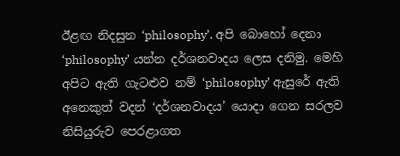ඊළඟ නිදසුන ‘philosophy’. අපි බොහෝ දෙනා ‘philosophy’ යන්න දර්ශනවාදය ලෙස දනිමු. මෙහි අපිට ඇති ගැටළුව නම් ‘philosophy’ ඇසුරේ ඇති අනෙකුත් වදන් ‘දර්ශනවාදය’ යොදා ගෙන සරලව නිසියුරුව පෙරළාගත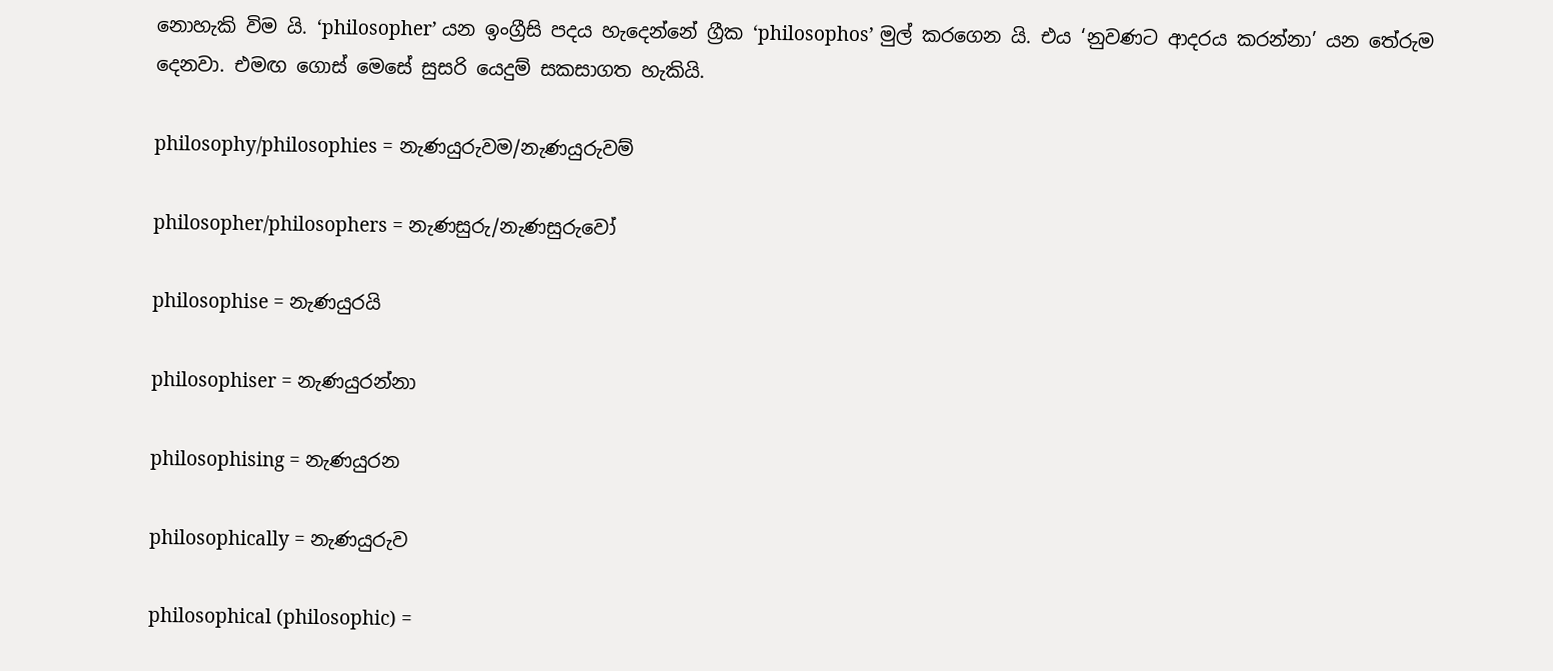නොහැකි විම යි. ‘philosopher’ යන ඉංග්‍රීසි පදය හැදෙන්නේ ග්‍රීක ‘philosophos’ මුල් කරගෙන යි. එය ‘නුවණට ආදරය කරන්නා’ යන තේරුම දෙනවා. එමඟ ගොස් මෙසේ සුසරි යෙදුම් සකසාගත හැකියි.

philosophy/philosophies = නැණයුරුවම/නැණයුරුවම්

philosopher/philosophers = නැණසුරු/නැණසුරුවෝ

philosophise = නැණයුරයි

philosophiser = නැණයුරන්නා

philosophising = නැණයුරන

philosophically = නැණයුරුව

philosophical (philosophic) =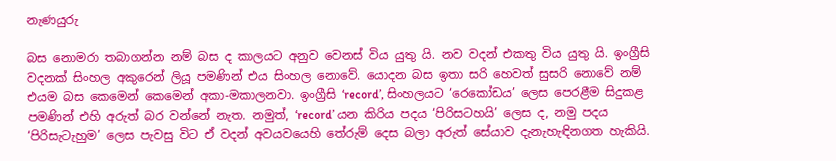නැණයුරු

බස නොමරා තබාගන්න නම් බස ද කාලයට අනුව වෙනස් විය යුතු යි. නව වදන් එකතු විය යුතු යි. ඉංග්‍රීසි  වදනක් සිංහල අකුරෙන් ලියූ පමණින් එය සිංහල නොවේ. යොදන බස ඉතා සරි හෙවත් සුසරි නොවේ නම් එයම බස කෙමෙන් කෙමෙන් අකා-මකාලනවා. ඉංග්‍රීසි ‘record’, සිංහලයට ‘රෙකෝඩය’ ලෙස පෙරළීම සිදුකළ පමණින් එහි අරුත් බර වන්නේ නැත. නමුත්, ‘record’ යන කිරිය පදය ‘පිරිසටහයි’ ලෙස ද, නමු පදය ‘පිරිසැටැහුම’ ලෙස පැවසු විට ඒ වදන් අවයවයෙහි තේරුම් දෙස බලා අරුත් සේයාව දැනැහැඳිනගත හැකියි.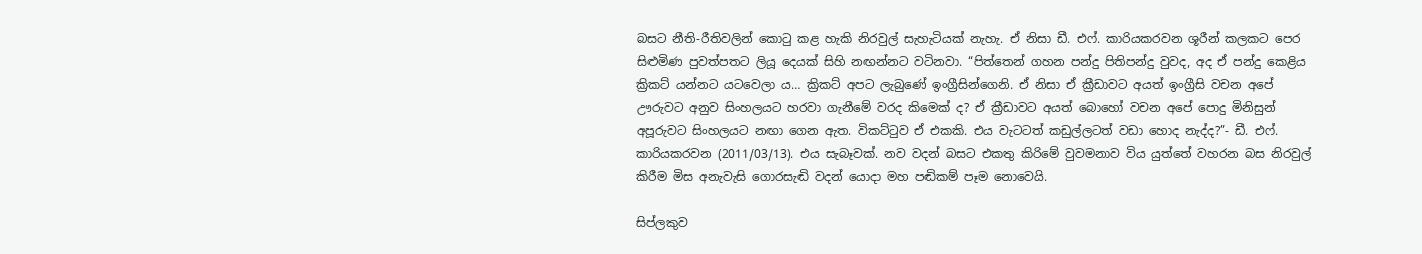බසට නීති-රීතිවලින් කොටු කළ හැකි නිරවුල් සැහැටියක් නැහැ. ඒ නිසා ඩී. එෆ්. කාරියකරවන ශූරීන් කලකට පෙර සිළුමිණ පුවත්පතට ලියූ දෙයක් සිහි නඟන්නට වටිනවා. “පිත්තෙන් ගහන පන්දු පිතිපන්දු වුවද, අද ඒ පන්දු කෙළිය ක්‍රිකට් යන්නට යටවෙලා ය… ක්‍රිකට් අපට ලැබුණේ ඉංග්‍රීසින්ගෙනි. ඒ නිසා ඒ ක්‍රීඩාවට අයත් ඉංග්‍රීසි වචන අපේ ඌරුවට අනුව සිංහලයට හරවා ගැනීමේ වරද කිමෙක් ද? ඒ ක්‍රීඩාවට අයත් බොහෝ වචන අපේ පොදු මිනිසුන් අපූරුවට සිංහලයට නඟා ගෙන ඇත. විකට්ටුව ඒ එකකි. එය වැටටත් කඩුල්ලටත් වඩා හොද නැද්ද?”- ඩී. එෆ්. කාරියකරවන (2011/03/13). එය සැබෑවක්. නව වදන් බසට එකතු කිරිමේ වුවමනාව විය යුත්තේ වහරන බස නිරවුල් කිරීම මිස අනැවැසි ගොරසැඬි වදන් යොදා මහ පඬිකම් පෑම නොවෙයි.

සිප්ලකුව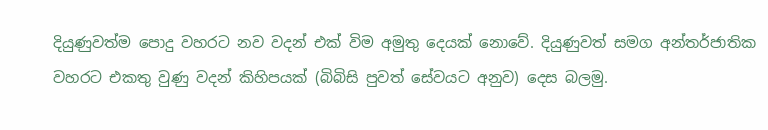දියුණුවත්ම පොදු වහරට නව වදන් එක් විම අමුතු දෙයක් නොවේ. දියුණුවත් සමග අන්තර්ජාතික වහරට එකතු වුණු වදන් කිහිපයක් (බිබිසි පුවත් සේවයට අනුව) දෙස බලමු.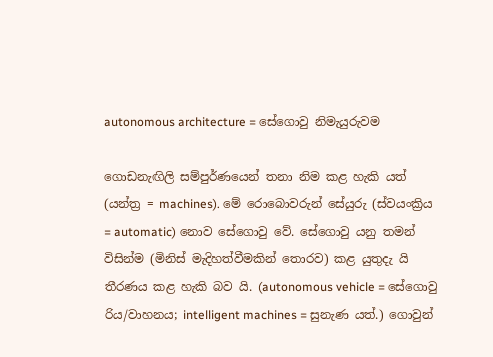autonomous architecture = සේගොවු නිමැයුරුවම

ගොඩනැඟිලි සම්පුර්ණයෙන් තනා නිම කළ හැකි යත් (යන්ත්‍ර = machines). මේ රොබොවරුන් සේයුරු (ස්වයංක්‍රිය = automatic) නොව සේගොවු වේ. සේගොවු යනු තමන් විසින්ම (මිනිස් මැදිහත්වීමකින් තොරව) කළ යුතුදැ යි තීරණය කළ හැකි බව යි. (autonomous vehicle = සේගොවු රිය/වාහනය; intelligent machines = සුනැණ යත්.) ගොවුන්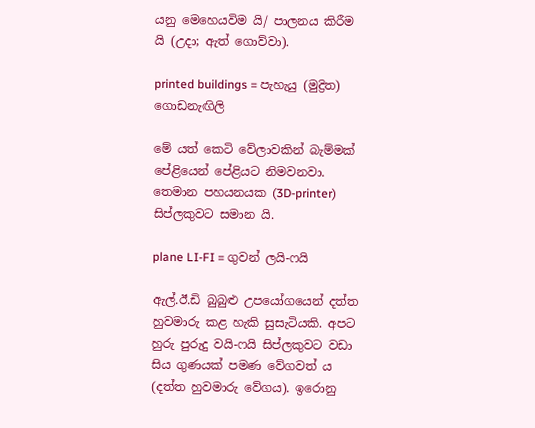යනු මෙහෙයවිම යි/ පාලනය කිරීම යි (උදා; ඇත් ගොව්වා).

printed buildings = පැහැයු (මුද්‍රිත) ගොඩනැඟිලි

මේ යත් කෙටි වේලාවකින් බැම්මක් පේළියෙන් පේළියට නිමවනවා. තෙමාන පහයනයක (3D-printer) සිප්ලකුවට සමාන යි.

plane LI-FI = ගුවන් ලයි-ෆයි

ඇල්.ඊ.ඩි බුබුළු උපයෝගයෙන් දත්ත හුවමාරු කළ හැකි සුසැටියකි. අපට හුරු පුරුදු වයි-ෆයි සිප්ලකුවට වඩා සිය ගුණයක් පමණ වේගවත් ය (දත්ත හුවමාරු වේගය). ඉරොනු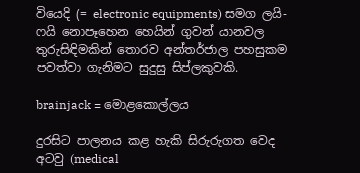වියෙදි (= electronic equipments) සමග ලයි-ෆයි නොපෑහෙන හෙයින් ගුවන් යානවල තුරුසිඳිමකින් තොරව අන්තර්ජාල පහසුකම පවත්වා ගැනිමට සුදුසු සිප්ලකුවකි.

brainjack = මොළකොල්ලය

දුරසිට පාලනය කළ හැකි සිරුරුගත වෙද අටවු (medical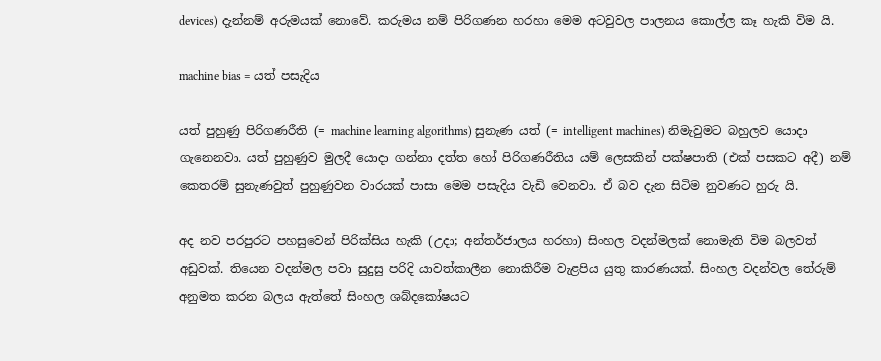devices) දැන්නම් අරුමයක් නොවේ. කරුමය නම් පිරිගණන හරහා මෙම අටවුවල පාලනය කොල්ල කෑ හැකි විම යි.

machine bias = යත් පසැදිය

යත් පුහුණු පිරිගණරීති (= machine learning algorithms) සුනැණ යත් (= intelligent machines) නිමැවුමට බහුලව යොදා ගැනෙනවා. යත් පුහුණුව මුලදී යොදා ගන්නා දත්ත හෝ පිරිගණරීතිය යම් ලෙසකින් පක්ෂපාති (එක් පසකට අදී) නම් කෙතරම් සුනැණවුත් පුහුණුවන වාරයක් පාසා මෙම පසැදිය වැඩි වෙනවා. ඒ බව දැන සිටිම නුවණට හුරු යි.

අද නව පරපුරට පහසුවෙන් පිරික්සිය හැකි (උදා; අන්තර්ජාලය හරහා) සිංහල වදන්මලක් නොමැති විම බලවත් අඩුවක්. තියෙන වදන්මල පවා සුදුසු පරිදි යාවත්කාලීන නොකිරීම වැළපිය යුතු කාරණයක්. සිංහල වදන්වල තේරුම් අනුමත කරන බලය ඇත්තේ සිංහල ශබ්දකෝෂයට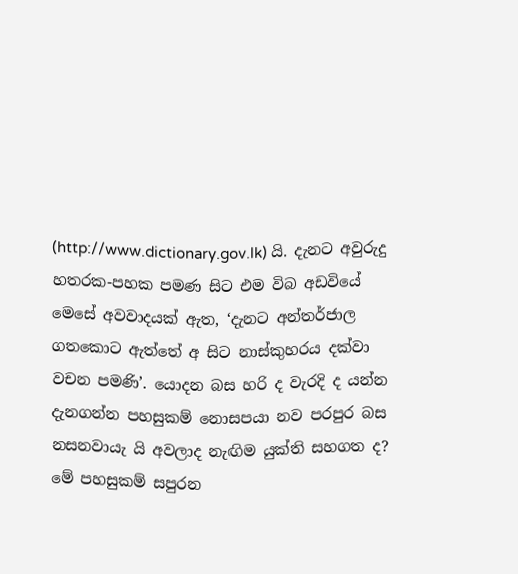(http://www.dictionary.gov.lk) යි. දැනට අවුරුදු හතරක-පහක පමණ සිට එම විබ අඩවියේ මෙසේ අවවාදයක් ඇත, ‘දැනට අන්තර්ජාල ගත‍කොට ඇත්‍‍තේ අ සිට නාස්කුහරය දක්වා වචන පමණි’. යොදන බස හරි ද වැරදි ද යන්න දැනගන්න පහසුකම් නොසපයා නව පරපුර බස නසනවායැ යි අවලාද නැඟිම යුක්ති සහගත ද? මේ පහසුකම් සපුරන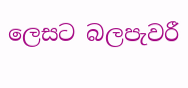ලෙසට බලපැවරී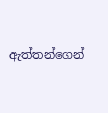ඇත්තන්ගෙන්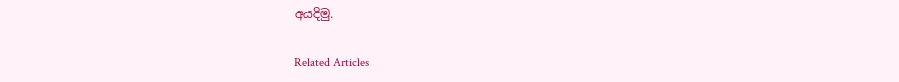අයදිමු.

Related Articles